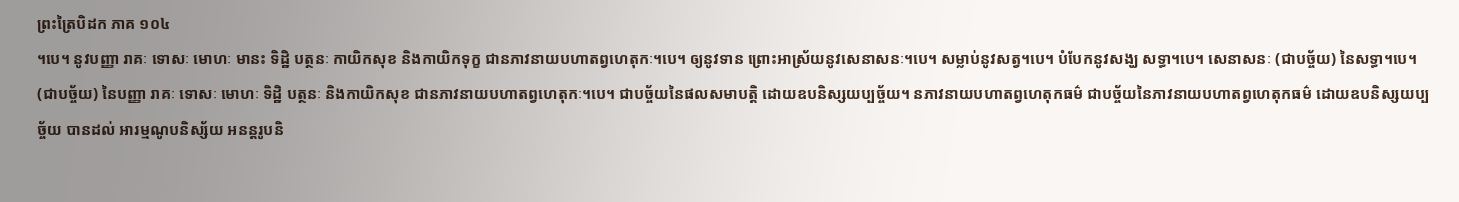ព្រះត្រៃបិដក ភាគ ១០៤
។បេ។ នូវបញ្ញា រាគៈ ទោសៈ មោហៈ មានះ ទិដ្ឋិ បត្ថនៈ កាយិកសុខ និងកាយិកទុក្ខ ជានភាវនាយបហាតព្វហេតុកៈ។បេ។ ឲ្យនូវទាន ព្រោះអាស្រ័យនូវសេនាសនៈ។បេ។ សម្លាប់នូវសត្វ។បេ។ បំបែកនូវសង្ឃ សទ្ធា។បេ។ សេនាសនៈ (ជាបច្ច័យ) នៃសទ្ធា។បេ។ (ជាបច្ច័យ) នៃបញ្ញា រាគៈ ទោសៈ មោហៈ ទិដ្ឋិ បត្ថនៈ និងកាយិកសុខ ជានភាវនាយបហាតព្វហេតុកៈ។បេ។ ជាបច្ច័យនៃផលសមាបត្តិ ដោយឧបនិស្សយប្បច្ច័យ។ នភាវនាយបហាតព្វហេតុកធម៌ ជាបច្ច័យនៃភាវនាយបហាតព្វហេតុកធម៌ ដោយឧបនិស្សយប្បច្ច័យ បានដល់ អារម្មណូបនិស្ស័យ អនន្តរូបនិ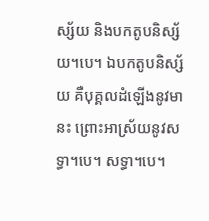ស្ស័យ និងបកតូបនិស្ស័យ។បេ។ ឯបកតូបនិស្ស័យ គឺបុគ្គលដំឡើងនូវមានះ ព្រោះអាស្រ័យនូវសទ្ធា។បេ។ សទ្ធា។បេ។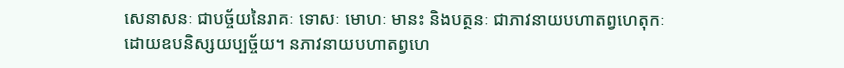សេនាសនៈ ជាបច្ច័យនៃរាគៈ ទោសៈ មោហៈ មានះ និងបត្ថនៈ ជាភាវនាយបហាតព្វហេតុកៈ ដោយឧបនិស្សយប្បច្ច័យ។ នភាវនាយបហាតព្វហេ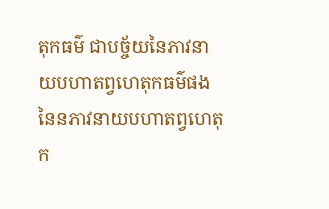តុកធម៌ ជាបច្ច័យនៃភាវនាយបហាតព្វហេតុកធម៌ផង នៃនភាវនាយបហាតព្វហេតុក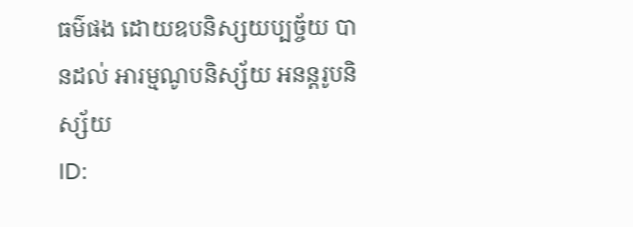ធម៌ផង ដោយឧបនិស្សយប្បច្ច័យ បានដល់ អារម្មណូបនិស្ស័យ អនន្តរូបនិស្ស័យ
ID: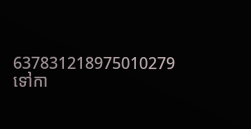637831218975010279
ទៅកា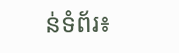ន់ទំព័រ៖